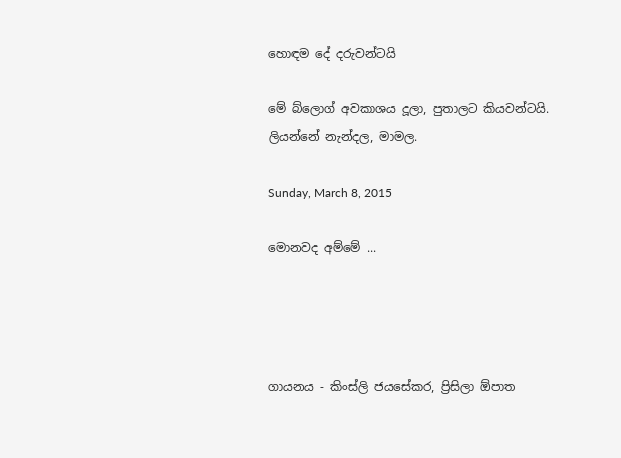හොඳම දේ දරුවන්ටයි

මේ බ්ලොග් අවකාශය දූලා, පුතාලට කියවන්ටයි.
ලියන්නේ නැන්දල, මාමල.

Sunday, March 8, 2015

මොනවද අම්මේ ...




ගායනය - කිංස්ලි ජයසේකර, ප්‍රිසිලා ඕපාත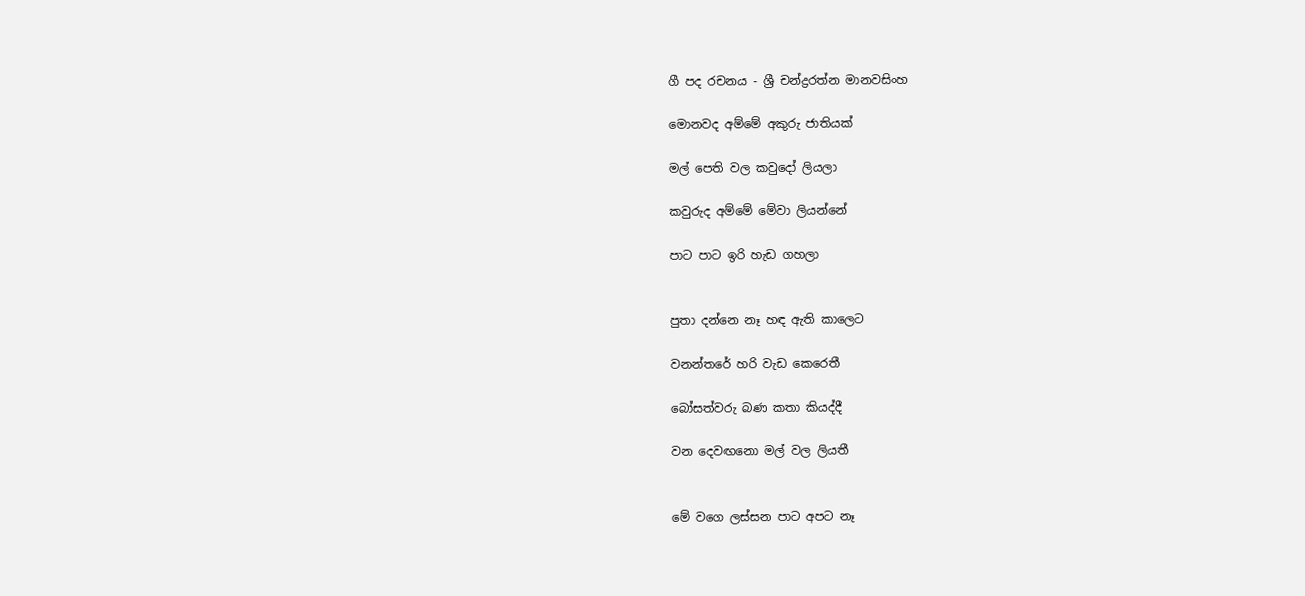ගී පද රචනය - ශ්‍රී චන්ද්‍රරත්න මානවසිංහ

මොනවද අම්මේ අකුරු ජාතියක්

මල් පෙති වල කවුදෝ ලියලා

කවුරුද අම්මේ මේවා ලියන්නේ

පාට පාට ඉරි හැඩ ගහලා


පුතා දන්නෙ නෑ හඳ ඇති කාලෙට

වනන්තරේ හරි වැඩ කෙරෙතී

බෝසත්වරු බණ කතා කියද්දී

වන දෙවඟනො මල් වල ලියතී


මේ වගෙ ලස්සන පාට අපට නෑ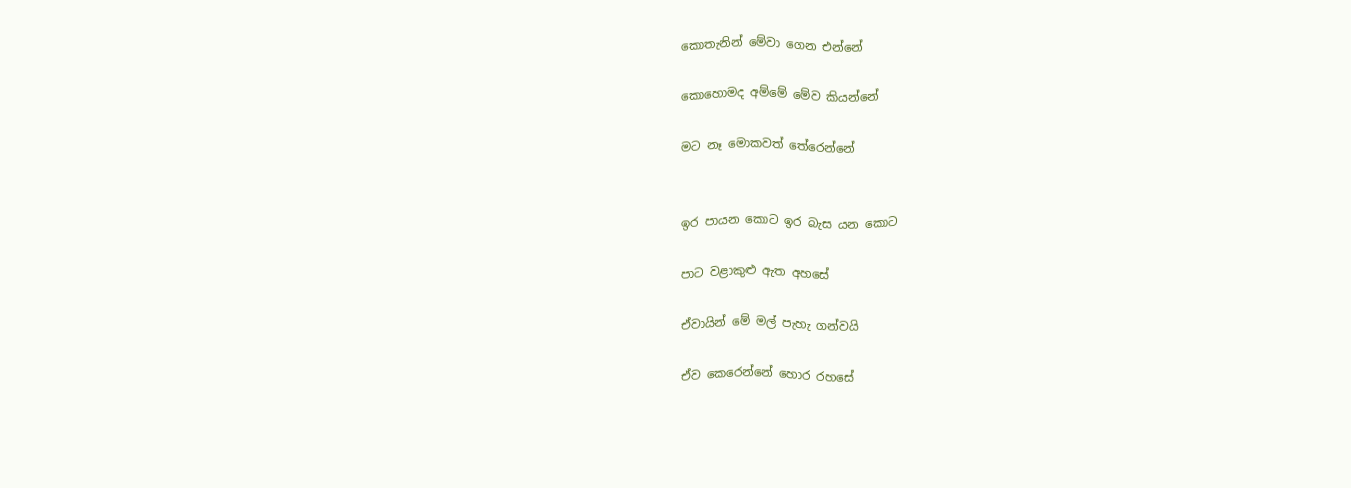කොතැනින් මේවා ගෙන එන්නේ

කොහොමද අම්මේ මේව කියන්නේ

මට නෑ මොකවත් තේරෙන්නේ


ඉර පායන කොට ඉර බැස යන කොට

පාට වළාකුළු ඇත අහසේ

ඒවායින් මේ මල් පැහැ ගන්වයි

ඒව කෙරෙන්නේ හොර රහසේ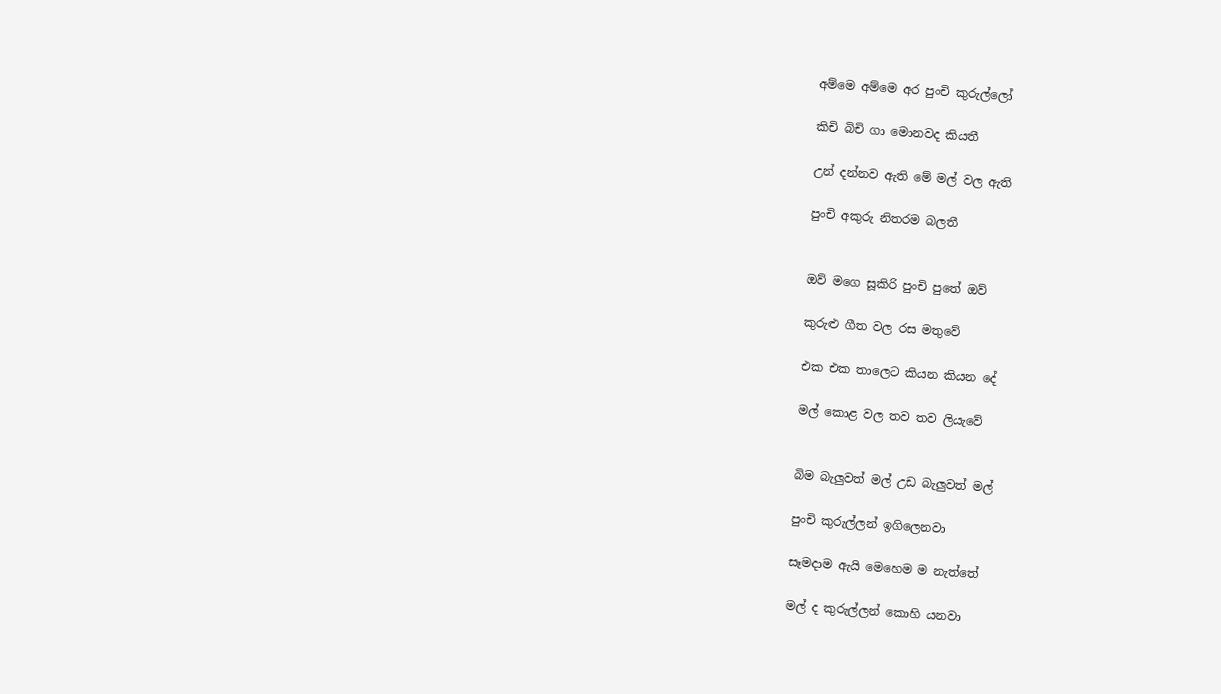අම්මෙ අම්මෙ අර පුංචි කුරුල්ලෝ

කිචි බිචි ගා මොනවද කියතී

උන් දන්නව ඇති මේ මල් වල ඇති

පුංචි අකුරු නිතරම බලතී


ඔව් මගෙ සූකිරි පුංචි පුතේ ඔව්

කුරුළු ගීත වල රස මතුවේ

එක එක තාලෙට කියන කියන දේ

මල් කොළ වල තව තව ලියැවේ


බිම බැලුවත් මල් උඩ බැලුවත් මල්

පුංචි කුරුල්ලන් ඉගිලෙනවා

සෑමදාම ඇයි මෙහෙම ම නැත්තේ

මල් ද කුරුල්ලන් කොහි යනවා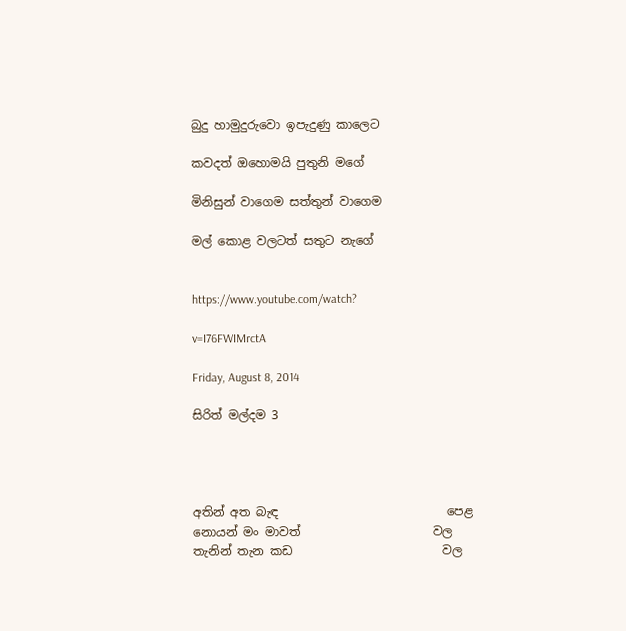බුදු හාමුදුරුවො ඉපැදුණු කාලෙට

කවදත් ඔහොමයි පුතුනි මගේ

මිනිසුන් වාගෙම සත්තුන් වාගෙම

මල් කොළ වලටත් සතුට නැගේ


https://www.youtube.com/watch?

v=I76FWIMrctA

Friday, August 8, 2014

සිරිත් මල්දම 3




අතින් අත බැඳ                            පෙළ
නොයන් මං මාවත්                      වල
තැනින් තැන කඩ                         වල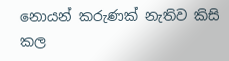නොයන් කරුණක් නැතිව කිසි    කල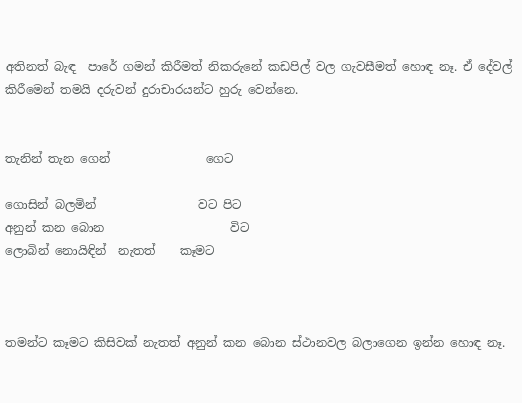අතිනත් බැඳ  පාරේ ගමන් කිරීමත් නිකරුනේ කඩපිල් වල ගැවසීමත් හොඳ නෑ. ඒ දේවල් කිරීමෙන් තමයි දරුවන් දුරාචාරයන්ට හුරු වෙන්නෙ.


තැනින් තැන ගෙන්                ගෙට

ගොසින් බලමින්                 වට පිට
අනුන් කන බොන                     විට
ලොබින් නොයිඳින්  නැතත්    කෑමට



තමන්ට කෑමට කිසිවක් නැතත් අනුන් කන බොන ස්ථානවල බලාගෙන ඉන්න හොඳ නෑ.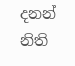දනන් නිති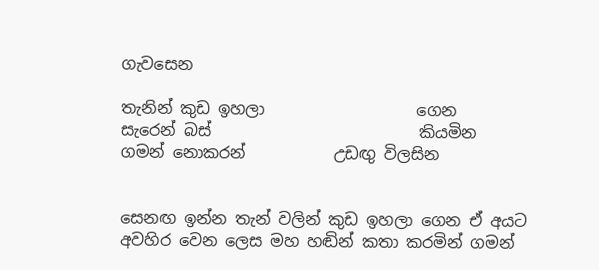ගැවසෙන

තැනින් කුඩ ඉහලා                   ගෙන
සැරෙන් බස්                          කියමින
ගමන් නොකරන්           උඩඟු විලසින


සෙනඟ ඉන්න තැන් වලින් කුඩ ඉහලා ගෙන ඒ අයට අවහිර වෙන ලෙස මහ හඬින් කතා කරමින් ගමන්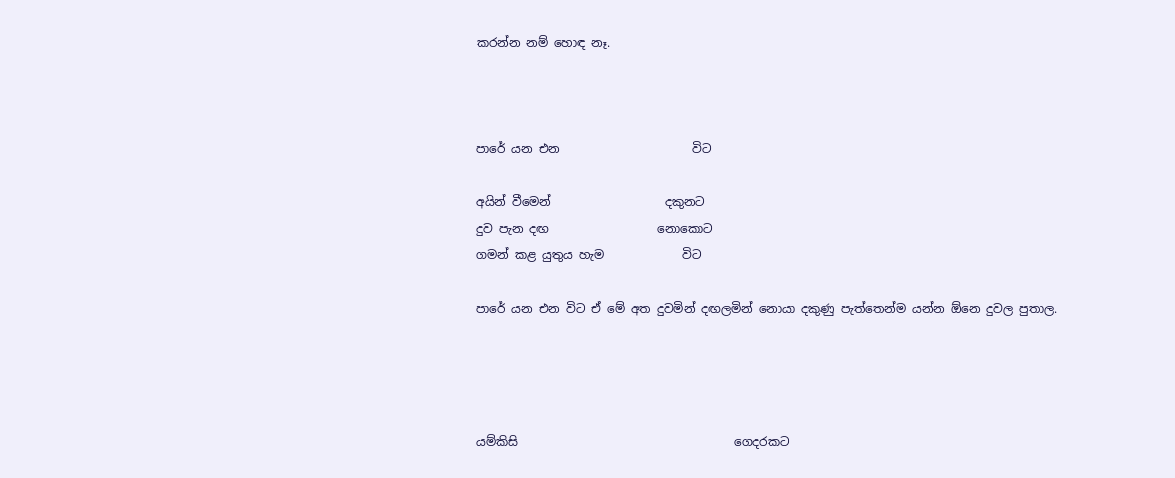කරන්න නම් හොඳ නෑ.



පාරේ යන එන                      විට

අයින් වීමෙන්                   දකුනට
දුව පැන දඟ                  නොකොට
ගමන් කළ යුතුය හැම             විට

පාරේ යන එන විට ඒ මේ අත දුවමින් දඟලමින් නොයා දකුණු පැත්තෙන්ම යන්න ඕනෙ දුවල පුතාල.




යම්කිසි                                    ගෙදරකට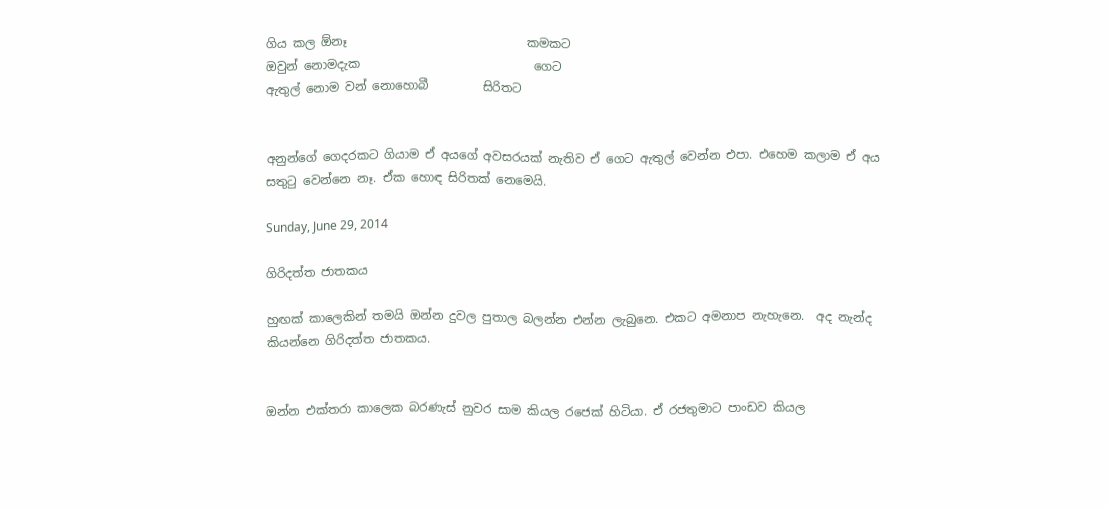ගිය කල ඕනෑ                              කමකට
ඔවුන් නොමදැක                             ගෙට
ඇතුල් නොම වන් නොහොබී         සිරිතට


අනුන්ගේ ගෙදරකට ගියාම ඒ අයගේ අවසරයක් නැතිව ඒ ගෙට ඇතුල් වෙන්න එපා. එහෙම කලාම ඒ අය සතුටු වෙන්නෙ නෑ. ඒක හොඳ සිරිතක් නෙමෙයි.

Sunday, June 29, 2014

ගිරිදත්ත ජාතකය

හුඟක් කාලෙකින් තමයි ඔන්න දුවල පුතාල බලන්න එන්න ලැබුනෙ. එකට අමනාප නැහැනෙ.  අද නැන්ද කියන්නෙ ගිරිදත්ත ජාතකය.


ඔන්න එක්තරා කාලෙක බරණැස් නුවර සාම කියල රජෙක් හිටියා. ඒ රජතුමාට පාංඩව කියල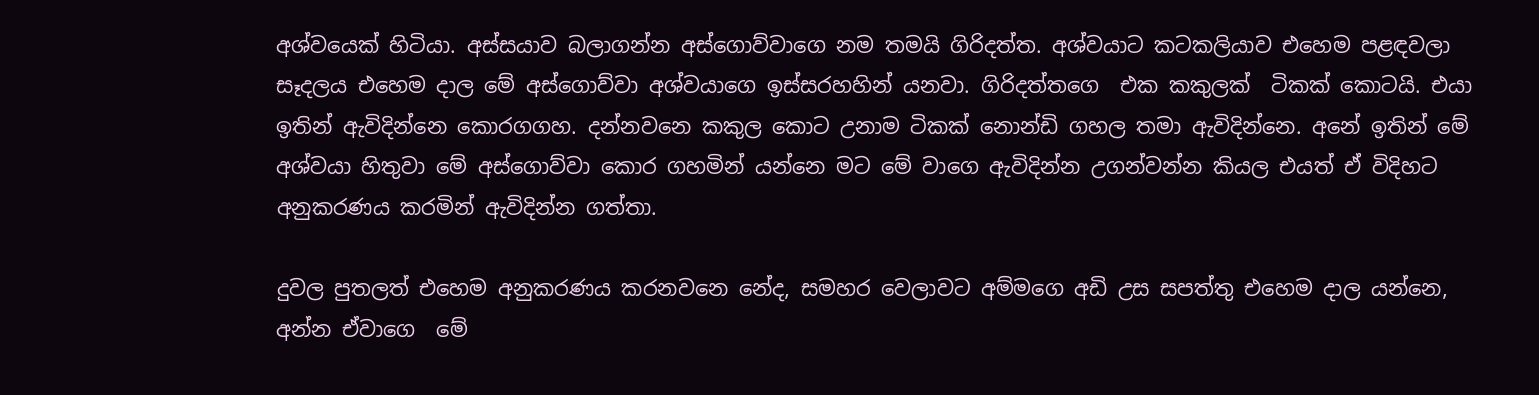අශ්වයෙක් හිටියා. අස්සයාව බලාගන්න අස්ගොව්වාගෙ නම තමයි ගිරිදත්ත. අශ්වයාට කටකලියාව එහෙම පළඳවලා සෑදලය එහෙම දාල මේ අස්ගොව්වා අශ්වයාගෙ ඉස්සරහහින් යනවා. ගිරිදත්තගෙ  එක කකුලක්  ටිකක් කොටයි. එයා ඉතින් ඇවිදින්නෙ කොරගගහ. දන්නවනෙ කකුල කොට උනාම ටිකක් නොන්ඩි ගහල තමා ඇවිදින්නෙ. අනේ ඉතින් මේ අශ්වයා හිතුවා මේ අස්ගොව්වා කොර ගහමින් යන්නෙ මට මේ වාගෙ ඇවිදින්න උගන්වන්න කියල එයත් ඒ විදිහට අනුකරණය කරමින් ඇවිදින්න ගත්තා.

දුවල පුතලත් එහෙම අනුකරණය කරනවනෙ නේද, සමහර වෙලාවට අම්මගෙ අඩි උස සපත්තු එහෙම දාල යන්නෙ, අන්න ඒවාගෙ  මේ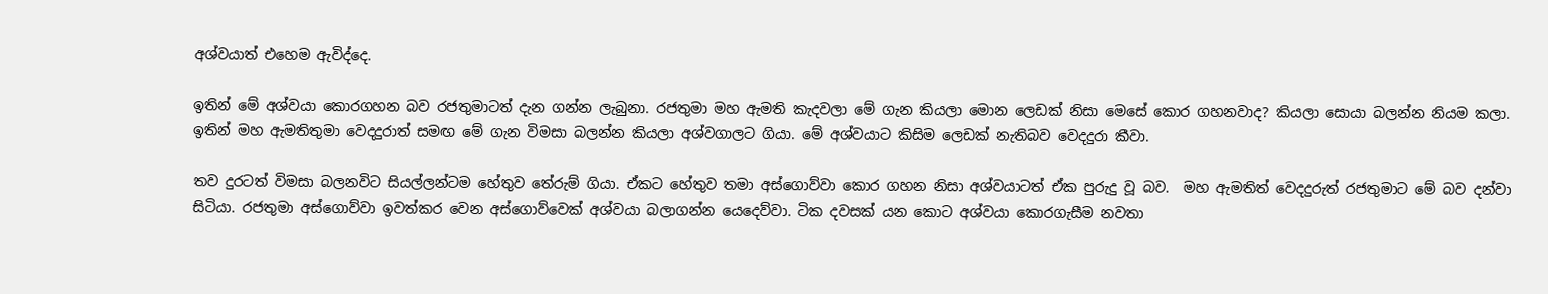අශ්වයාත් එහෙම ඇවිද්දෙ.

ඉතින් මේ අශ්වයා කොරගහන බව රජතුමාටත් දැන ගන්න ලැබුනා. රජතුමා මහ ඇමති කැදවලා මේ ගැන කියලා මොන ලෙඩක් නිසා මෙසේ කොර ගහනවාද? කියලා සොයා බලන්න නියම කලා. ඉතින් මහ ඇමතිතුමා වෙදදුරාත් සමඟ මේ ගැන විමසා බලන්න කියලා අශ්වගාලට ගියා. මේ අශ්වයාට කිසිම ලෙඩක් නැතිබව වෙදදුරා කීවා.

තව දුරටත් විමසා බලනවිට සියල්ලන්ටම හේතුව තේරුම් ගියා. ඒකට හේතුව තමා අස්ගොව්වා කොර ගහන නිසා අශ්වයාටත් ඒක පුරුදු වූ බව.  මහ ඇමතිත් වෙදදුරුත් රජතුමාට මේ බව දන්වා සිටියා. රජතුමා අස්ගොව්වා ඉවත්කර වෙන අස්ගොව්වෙක් අශ්වයා බලාගන්න යෙදෙව්වා. ටික දවසක් යන කොට අශ්වයා කොරගැසීම නවතා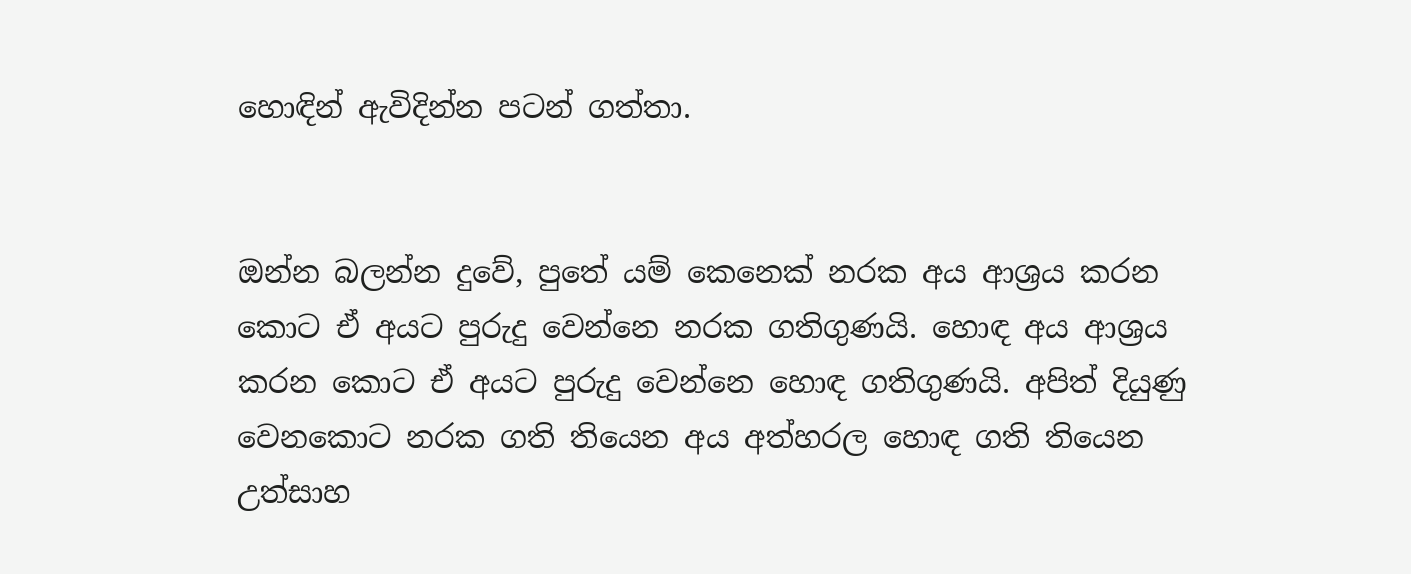හොඳින් ඇවිදින්න පටන් ගත්තා.


ඔන්න බලන්න දුවේ, පුතේ යම් කෙනෙක් නරක අය ආශ්‍රය කරන කොට ඒ අයට පුරුදු වෙන්නෙ නරක ගතිගුණයි. හොඳ අය ආශ්‍රය කරන කොට ඒ අයට පුරුදු වෙන්නෙ හොඳ ගතිගුණයි. අපිත් දියුණු වෙනකොට නරක ගති තියෙන අය අත්හරල හොඳ ගති තියෙන උත්සාහ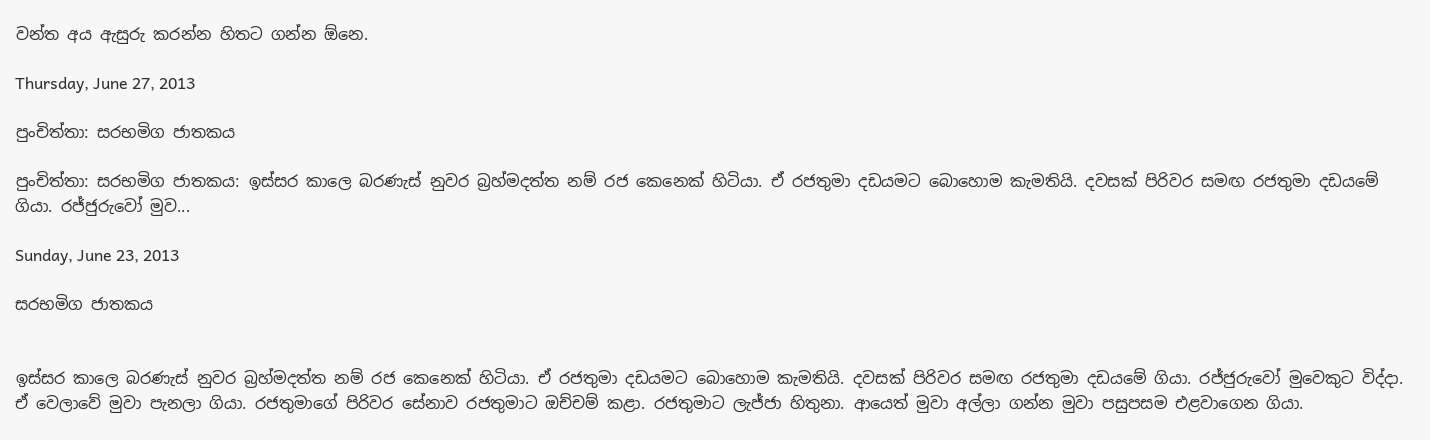වන්ත අය ඇසුරු කරන්න හිතට ගන්න ඕනෙ.

Thursday, June 27, 2013

පුංචිත්තා: සරභමිග ජාතකය

පුංචිත්තා: සරභමිග ජාතකය: ඉස්සර කාලෙ බරණැස් නුවර බ්‍රහ්මදත්ත නම් රජ කෙනෙක් හිටියා. ඒ රජතුමා දඩයමට බොහොම කැමතියි. දවසක් පිරිවර සමඟ රජතුමා දඩයමේ ගියා. රජ්ජුරුවෝ මුව...

Sunday, June 23, 2013

සරභමිග ජාතකය


ඉස්සර කාලෙ බරණැස් නුවර බ්‍රහ්මදත්ත නම් රජ කෙනෙක් හිටියා. ඒ රජතුමා දඩයමට බොහොම කැමතියි. දවසක් පිරිවර සමඟ රජතුමා දඩයමේ ගියා. රජ්ජුරුවෝ මුවෙකුට විද්දා. ඒ වෙලාවේ මුවා පැනලා ගියා. රජතුමාගේ පිරිවර සේනාව රජතුමාට ඔච්චම් කළා. රජතුමාට ලැජ්ජා හිතුනා. ආයෙත් මුවා අල්ලා ගන්න මුවා පසුපසම එළවාගෙන ගියා.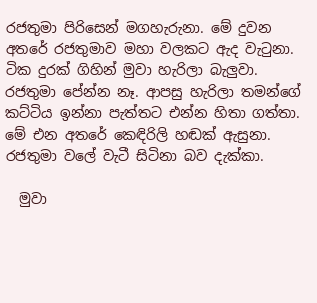රජතුමා පිරිසෙන් මගහැරුනා. මේ දුවන අතරේ රජතුමාව මහා වලකට ඇද වැටුනා. ටික දුරක් ගිහින් මුවා හැරිලා බැලුවා. රජතුමා පේන්න නෑ. ආපසු හැරිලා තමන්ගේ කට්ටිය ඉන්නා පැත්තට එන්න හිතා ගත්තා. මේ එන අතරේ කෙඳිරිලි හඬක් ඇසුනා. රජතුමා වලේ වැටී සිටිනා බව දැක්කා.

  මුවා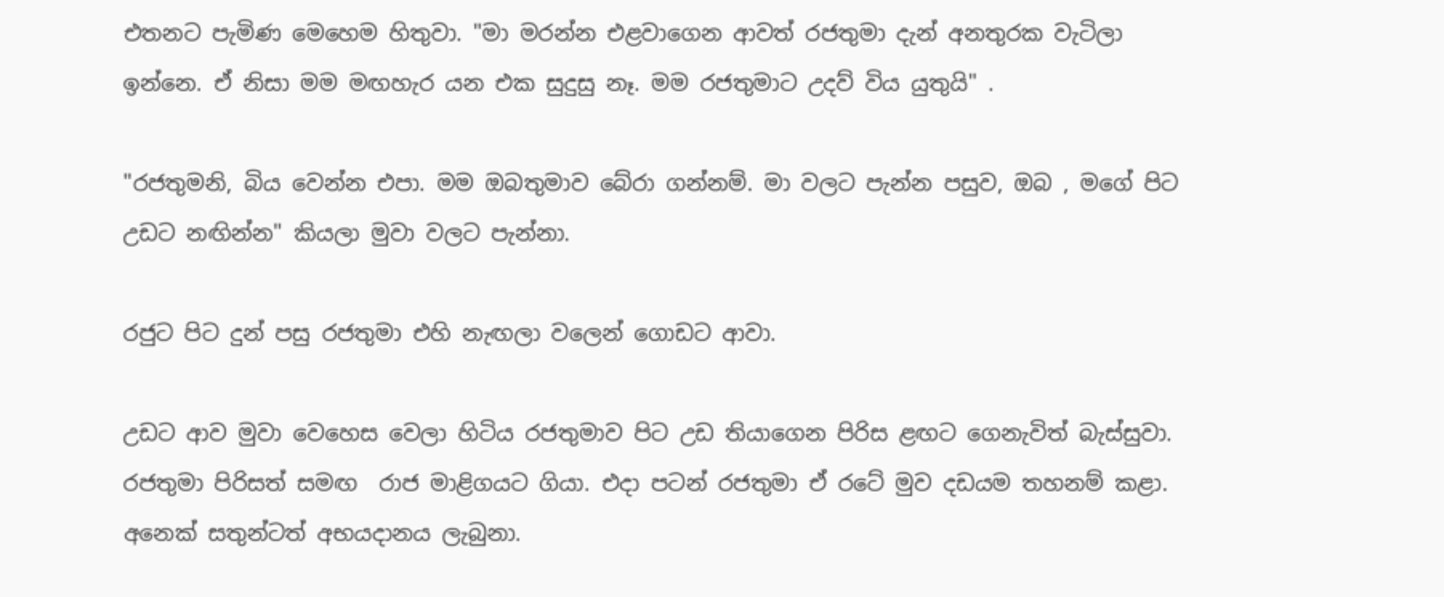එතනට පැමිණ මෙහෙම හිතුවා. "මා මරන්න එළවාගෙන ආවත් රජතුමා දැන් අනතුරක වැටිලා ඉන්නෙ. ඒ නිසා මම මඟහැර යන එක සුදුසු නෑ. මම රජතුමාට උදව් විය යුතුයි" .

"රජතුමනි, බිය වෙන්න එපා. මම ඔබතුමාව බේරා ගන්නම්. මා වලට පැන්න පසුව, ඔබ , මගේ පිට උඩට නඟින්න" කියලා මුවා වලට පැන්නා.

රජුට පිට දුන් පසු රජතුමා එහි නැඟලා වලෙන් ගොඩට ආවා.

උඩට ආව මුවා වෙහෙස වෙලා හිටිය රජතුමාව පිට උඩ තියාගෙන පිරිස ළඟට ගෙනැවිත් බැස්සුවා. රජතුමා පිරිසත් සමඟ  රාජ මාළිගයට ගියා. එදා පටන් රජතුමා ඒ රටේ මුව දඩයම තහනම් කළා. අනෙක් සතුන්ටත් අභයදානය ලැබුනා.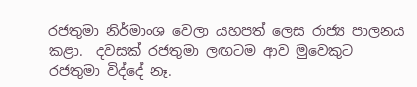රජතුමා නිර්මාංශ වෙලා යහපත් ලෙස රාජ්‍ය පාලනය කළා.  දවසක් රජතුමා ලඟටම ආව මුවෙකුට රජතුමා විද්දේ නෑ.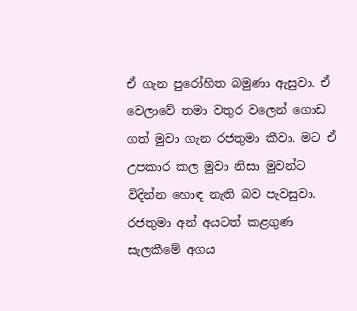ඒ ගැන පුරෝහිත බමුණා ඇසුවා. ඒ වෙලාවේ තමා වතුර වලෙන් ගොඩ ගත් මුවා ගැන රජතුමා කීවා. මට ඒ උපකාර කල මුවා නිසා මුවන්ට විදින්න හොඳ නැති බව පැවසුවා. රජතුමා අන් අයටත් කළගුණ සැලකීමේ අගය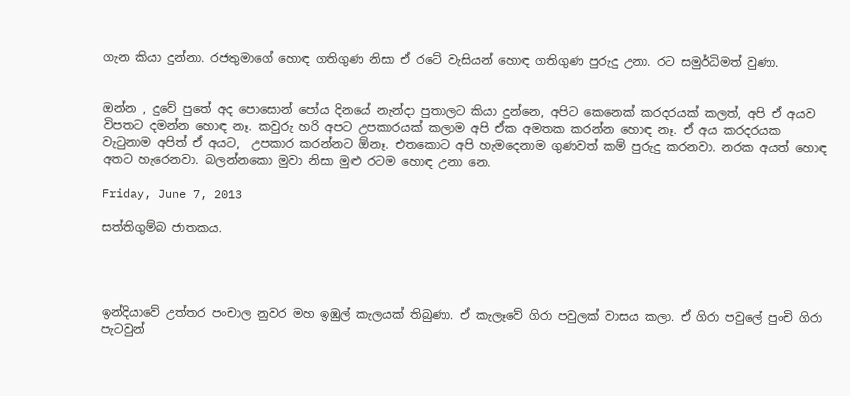ගැන කියා දුන්නා. රජතුමාගේ හොඳ ගතිගුණ නිසා ඒ රටේ වැසියන් හොඳ ගතිගුණ පුරුදු උනා. රට සමුර්ධිමත් වුණා.


ඔන්න , දුවේ පුතේ අද පොසොන් පෝය දිනයේ නැන්දා පුතාලට කියා දුන්නෙ, අපිට කෙනෙක් කරදරයක් කලත්, අපි ඒ අයව විපතට දමන්න හොඳ නෑ. කවුරු හරි අපට උපකාරයක් කලාම අපි ඒක අමතක කරන්න හොඳ නෑ. ඒ අය කරදරයක වැටුනාම අපිත් ඒ අයට,  උපකාර කරන්නට ඕනෑ. එතකොට අපි හැමදෙනාම ගුණවත් කම් පුරුදු කරනවා. නරක අයත් හොඳ අතට හැරෙනවා. බලන්නකො මුවා නිසා මුළු රටම හොඳ උනා නෙ.

Friday, June 7, 2013

සත්තිගුම්බ ජාතකය.




ඉන්දියාවේ උත්තර පංචාල නුවර මහ ඉඹුල් කැලයක් තිබුණා. ඒ කැලෑවේ ගිරා පවුලක් වාසය කලා. ඒ ගිරා පවුලේ පුංචි ගිරා පැටවුන්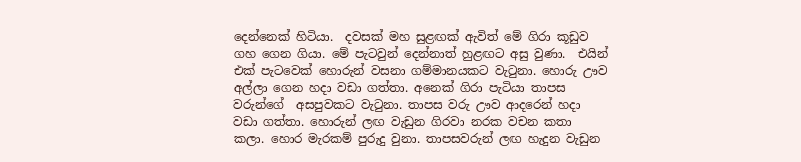දෙන්නෙක් හිටියා.  දවසක් මහ සුළඟක් ඇවිත් මේ ගිරා කූඩුව ගහ ගෙන ගියා. මේ පැටවුන් දෙන්නාත් හුළඟට අසු වුණා.  එයින් එක් පැටවෙක් හොරුන් වසනා ගම්මානයකට වැටුනා. හොරු ඌව අල්ලා ගෙන හදා වඩා ගත්තා. අනෙක් ගිරා පැටියා තාපස වරුන්ගේ  අසපුවකට වැටුනා. තාපස වරු ඌව ආදරෙන් හදා වඩා ගත්තා. හොරුන් ලඟ වැඩුන ගිරවා නරක වචන කතා කලා. හොර මැරකම් පුරුදු වුනා. තාපසවරුන් ලඟ හැදුන වැඩුන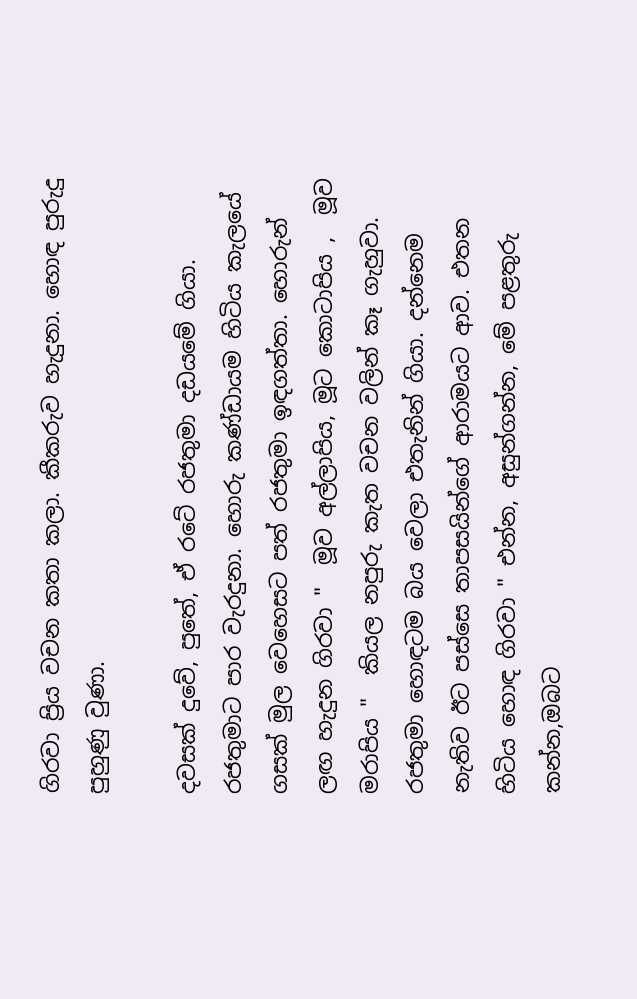ගිරවා ප්‍රිය වචන කතා කලා. කීකරුව හැදුනා. හොඳ පුරුදු පුහුණු වුණා.

දවසක් දුවේ, පුතේ, ඒ රටේ රජතුමා දඩයමේ ගියා. රජතුමාට පාර වැරදුනා. හොරු කණ්ඩායම හිටිය කැලයේ ගසක් මුල වෙහෙසට පත් රජතුමා ඉඳගත්තා. හොරුන් ලඟ හැදුන ගිරවා "  මූව අල්ලාපිය, මූට කොටාපිය ,  මූව මරාපිය "  කියල නපුරු කැත වචන වලින් කෑ ගැහුවා. රජතුමා හොඳටම බය වෙලා එතැනින් ගියා. දන්නෙම නැතිව ඊට පස්සෙ තාපසයින්ගේ ආරාමයට ආව. එතන හිටිය හොඳ ගිරවා " එන්න, අසුන්ගන්න, මේ පළතුරු කන්න,ඔබට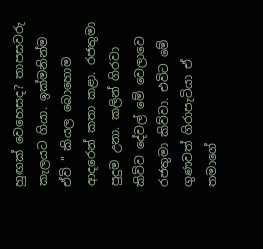හුඟක් වෙහෙසද? තාපසවරු කැලයට ගියා. ඉක්මනින්ම ඒවි " කියල බොහොම ආදරෙන් කතා කළා. රජතුමා පුදුම උනා. කලින් ගිරවා කිව්ව දේවල් මේ වෙලාවෙ රජතුමා කිව්වා. එවිට මේ ගුණවත් ගිරාපැටියා ඒ තමාගේ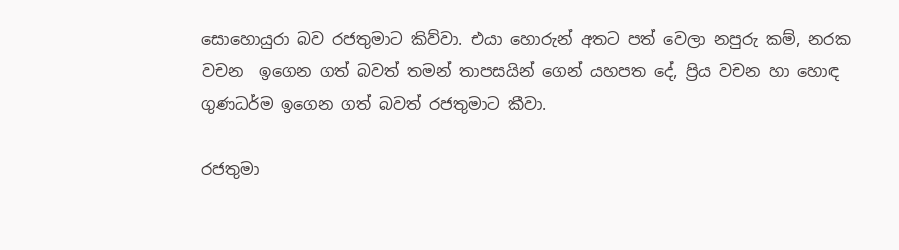සොහොයුරා බව රජතුමාට කිව්වා. එයා හොරුන් අතට පත් වෙලා නපුරු කම්, නරක වචන  ඉගෙන ගත් බවත් තමන් තාපසයින් ගෙන් යහපත දේ, ප්‍රිය වචන හා හොඳ ගුණධර්ම ඉගෙන ගත් බවත් රජතුමාට කීවා.

රජතුමා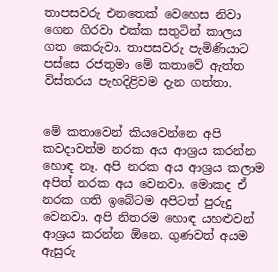තාපසවරු එනතෙක් වෙහෙස නිවා ගෙන ගිරවා එක්ක සතුටින් කාලය ගත කෙරුවා. තාපසවරු පැමිණියාට පස්සෙ රජතුමා මේ කතාවේ ඇත්ත විස්තරය පැහදිළිවම දැන ගත්තා.


මේ කතාවෙන් කියවෙන්නෙ අපි කවදාවත්ම නරක අය ආශ්‍රය කරන්න හොඳ නෑ. අපි නරක අය ආශ්‍රය කලාම අපිත් නරක අය වෙනවා. මොකද ඒ නරක ගති ඉබේටම අපිටත් පුරුදු වෙනවා. අපි නිතරම හොඳ යහළුවන් ආශ්‍රය කරන්න ඕනෙ. ගුණවත් අයම ඇසුරු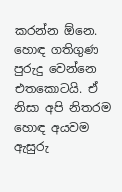කරන්න ඕනෙ. හොඳ ගතිගුණ පුරුදු වෙන්නෙ එතකොටයි. ඒ නිසා අපි නිතරම හොඳ අයවම ඇසුරු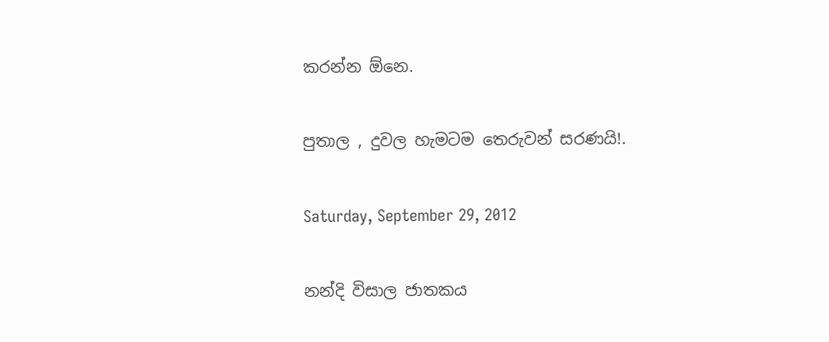කරන්න ඕනෙ.

පුතාල , දුවල හැමටම තෙරුවන් සරණයි!.

Saturday, September 29, 2012

නන්දි විසාල ජාතකය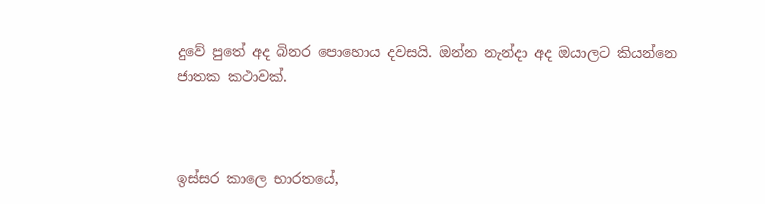දුවේ පුතේ අද බිනර පොහොය දවසයි. ඔන්න නැන්දා අද ඔයාලට කියන්නෙ ජාතක කථාවක්.



ඉස්සර කාලෙ භාරතයේ,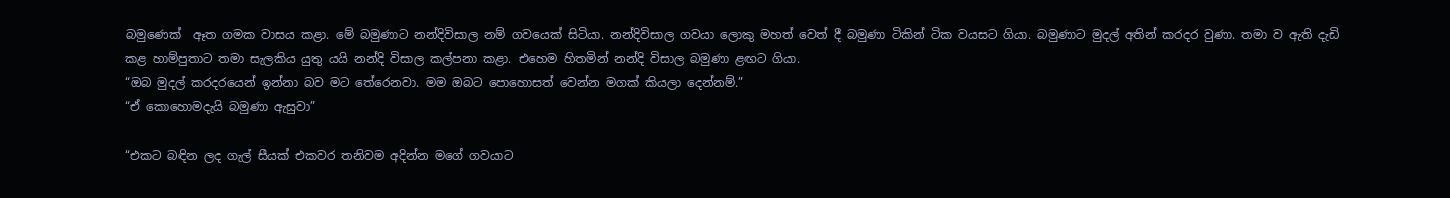බමුණෙක්  ඈත ගමක වාසය කළා. මේ බමුණාට නන්දිවිසාල නම් ගවයෙක් සිටියා. නන්දිවිසාල ගවයා ලොකු මහත් වෙත් දී බමුණා ටිකින් ටික වයසට ගියා. බමුණාට මුදල් අතින් කරදර වුණා. තමා ව ඇති දැඩි කළ හාම්පුතාට තමා සැලකිය යුතු යයි නන්දි විසාල කල්පනා කළා. එහෙම හිතමින් නන්දි විසාල බමුණා ළඟට ගියා.
“ඔබ මුදල් කරදරයෙන් ඉන්නා බව මට තේරෙනවා. මම ඔබට පොහොසත් වෙන්න මගක් කියලා දෙන්නම්.”
“ඒ කොහොමදැයි බමුණා ඇසුවා”

“එකට බඳින ලද ගැල් සීයක් එකවර තනිවම අදින්න මගේ ගවයාට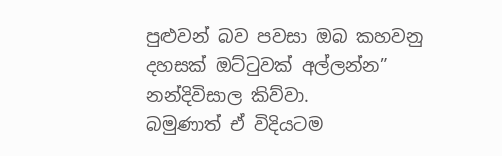පුළුවන් බව පවසා ඔබ කහවනු දහසක් ඔට්ටුවක් අල්ලන්න” නන්දිවිසාල කිව්වා.
බමුණාත් ඒ විදියටම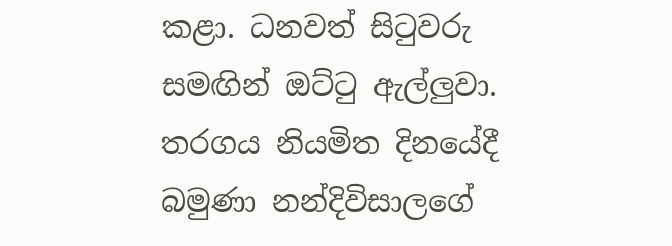කළා. ධනවත් සිටුවරු සමඟින් ඔට්ටු ඇල්ලුවා. තරගය නියමිත දිනයේදී බමුණා නන්දිවිසාලගේ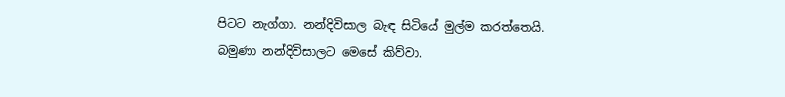පිටට නැග්ගා. නන්දිවිසාල බැඳ සිටියේ මුල්ම කරත්තෙයි. බමුණා නන්දිවිසාලට මෙසේ කිව්වා.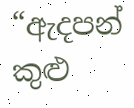“ඇදපන් කුළු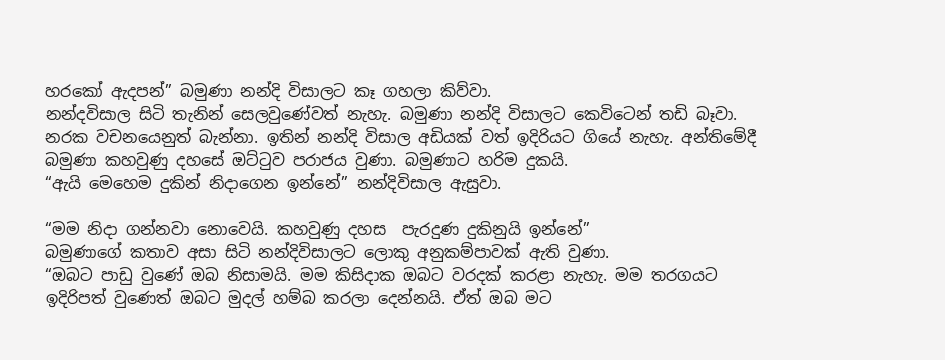හරකෝ ඇදපන්” බමුණා නන්දි විසාලට කෑ ගහලා කිව්වා.
නන්දවිසාල සිටි තැනින් සෙලවුණේවත් නැහැ. බමුණා නන්දි විසාලට කෙවිටෙන් තඩි බෑවා.
නරක වචනයෙනුත් බැන්නා. ඉතින් නන්දි විසාල අඩියක් වත් ඉදිරියට ගියේ නැහැ. අන්තිමේදී බමුණා කහවුණු දහසේ ඔට්ටුව පරාජය වුණා. බමුණාට හරිම දුකයි.
“ඇයි මෙහෙම දුකින් නිදාගෙන ඉන්නේ” නන්දිවිසාල ඇසුවා.

“මම නිදා ගන්නවා නොවෙයි. කහවුණු දහස  පැරදුණ දුකිනුයි ඉන්නේ”
බමුණාගේ කතාව අසා සිටි නන්දිවිසාලට ලොකු අනුකම්පාවක් ඇති වුණා.
“ඔබට පාඩු වුණේ ඔබ නිසාමයි. මම කිසිදාක ඔබට වරදක් කරළා නැහැ. මම තරගයට ඉදිරිපත් වුණෙත් ඔබට මුදල් හම්බ කරලා දෙන්නයි. ඒත් ඔබ මට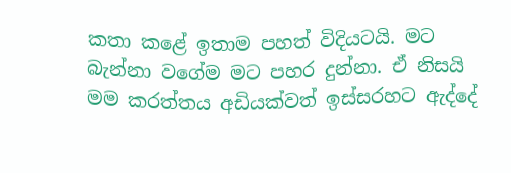කතා කළේ ඉතාම පහත් විදියටයි. මට බැන්නා වගේම මට පහර දුන්නා. ඒ නිසයි මම කරත්තය අඩියක්වත් ඉස්සරහට ඇද්දේ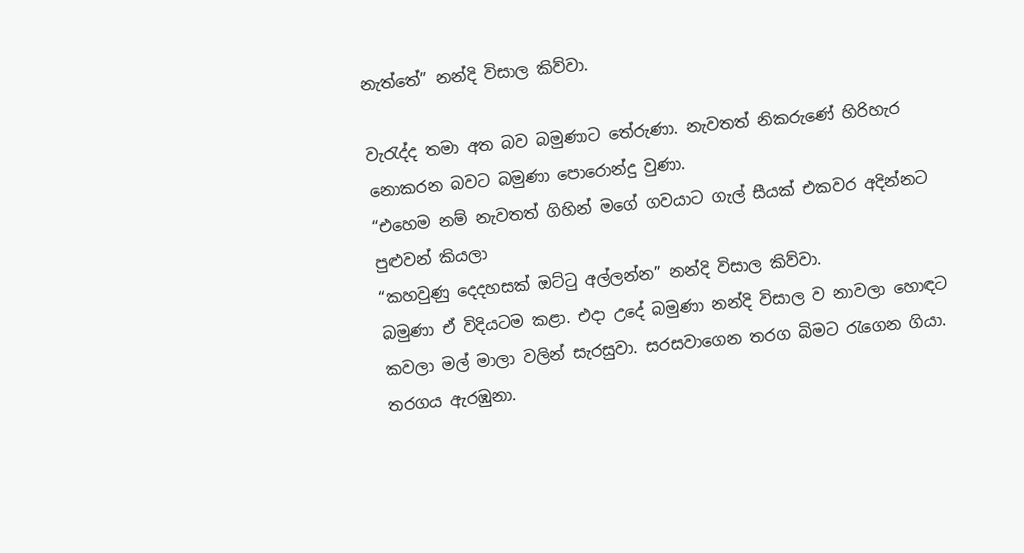නැත්තේ” නන්දි විසාල කිව්වා.

වැරැද්ද තමා අත බව බමුණාට තේරුණා. නැවතත් නිකරුණේ හිරිහැර නොකරන බවට බමුණා පොරොන්දු වුණා.
“එහෙම නම් නැවතත් ගිහින් මගේ ගවයාට ගැල් සීයක් එකවර අදින්නට පුළුවන් කියලා
“කහවුණු දෙදහසක් ඔට්ටු අල්ලන්න” නන්දි විසාල කිව්වා.
බමුණා ඒ විදියටම කළා. එදා උදේ බමුණා නන්දි විසාල ව නාවලා හොඳට කවලා මල් මාලා වලින් සැරසුවා. සරසවාගෙන තරග බිමට රැගෙන ගියා. තරගය ඇරඹුනා.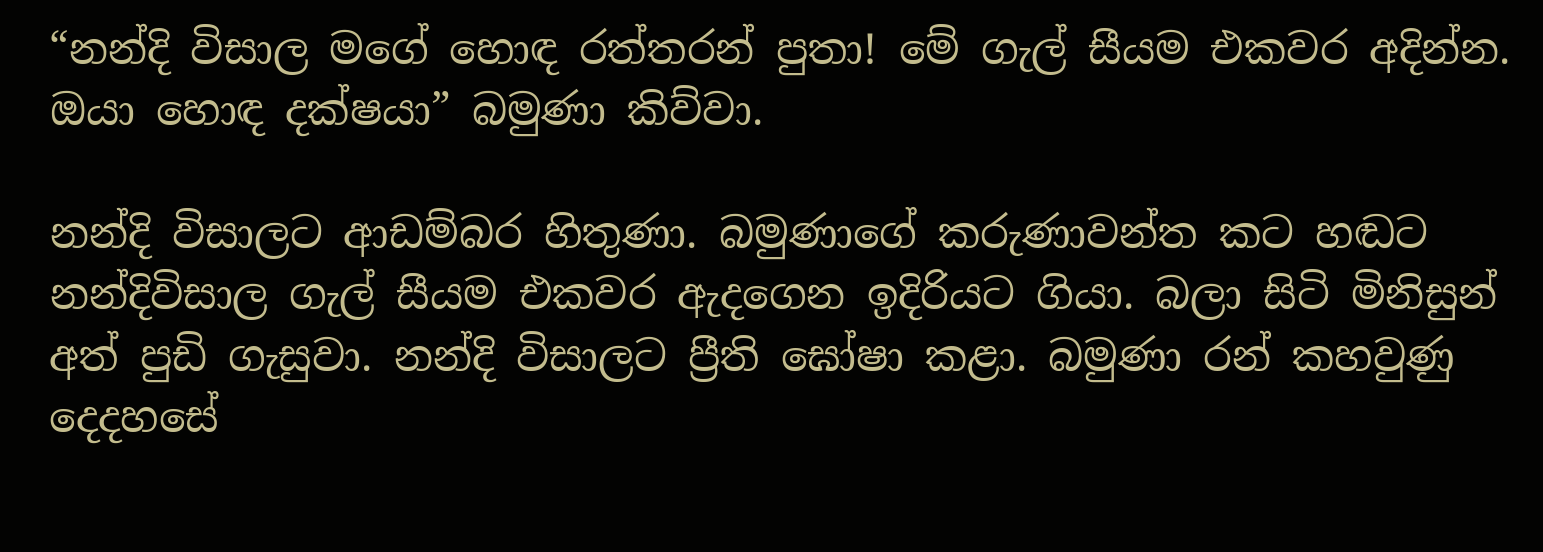“නන්දි විසාල මගේ හොඳ රත්තරන් පුතා! මේ ගැල් සීයම එකවර අදින්න. ඔයා හොඳ දක්ෂයා” බමුණා කිව්වා.

නන්දි විසාලට ආඩම්බර හිතුණා. බමුණාගේ කරුණාවන්ත කට හඬට නන්දිවිසාල ගැල් සීයම එකවර ඇදගෙන ඉදිරියට ගියා. බලා සිටි මිනිසුන් අත් පුඩි ගැසුවා. නන්දි විසාලට ප්‍රීති ඝෝෂා කළා. බමුණා රන් කහවුණු දෙදහසේ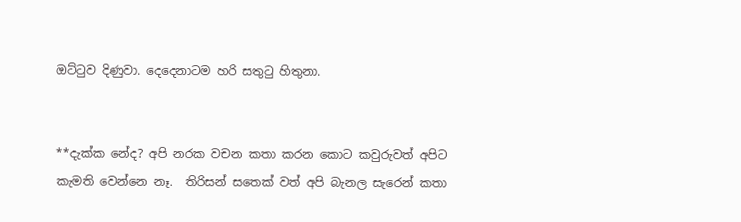ඔට්ටුව දිණුවා. දෙදෙනාටම හරි සතුටු හිතුනා.


**දැක්ක නේද? අපි නරක වචන කතා කරන කොට කවුරුවත් අපිට කැමති වෙන්නෙ නෑ.  තිරිසන් සතෙක් වත් අපි බැනල සැරෙන් කතා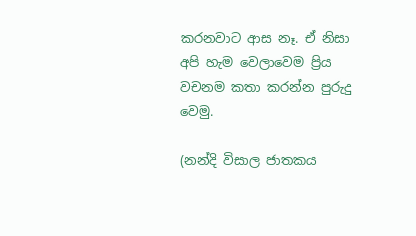කරනවාට ආස නෑ. ඒ නිසා  අපි හැම වෙලාවෙම ප්‍රිය වචනම කතා කරන්න පුරුදු වෙමු.

(නන්දි විසාල ජාතකය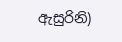ඇසුරිනි)